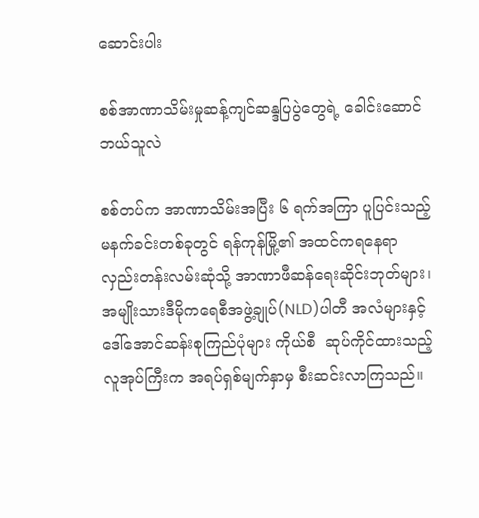ဆောင်းပါး

စစ်အာဏာသိမ်းမှုဆန့်ကျင်ဆန္ဒပြပွဲတွေရဲ့ ခေါင်းဆောင်ဘယ်သူလဲ

စစ်တပ်က အာဏာသိမ်းအပြီး ၆ ရက်အကြာ ပူပြင်းသည့် မနက်ခင်းတစ်ခုတွင် ရန်ကုန်မြို့၏ အထင်ကရနေရာ လှည်းတန်းလမ်းဆုံသို့ အာဏာဖီဆန်ရေးဆိုင်းဘုတ်များ၊ အမျိုးသားဒီမိုကရေစီအဖွဲ့ချုပ်(NLD)ပါတီ အလံများနှင့် ဒေါ်အောင်ဆန်းစုကြည်ပုံများ ကိုယ်စီ  ဆုပ်ကိုင်ထားသည့် လူအုပ်ကြီးက အရပ်ရှစ်မျက်နှာမှ စီးဆင်းလာကြသည်။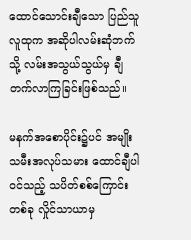ထောင်သောင်းချီသော ပြည်သူလူထုက အဆိုပါလမ်းဆုံဘက်သို့ လမ်းအသွယ်သွယ်မှ ချီတက်လာကြခြင်းဖြစ်သည်။

မနက်အစောပိုင်း၌ပင် အမျိုးသမီးအလုပ်သမား ထောင်ချီပါဝင်သည့် သပိတ်စစ်ကြောင်းတစ်ခု လှိုင်သာယာမှ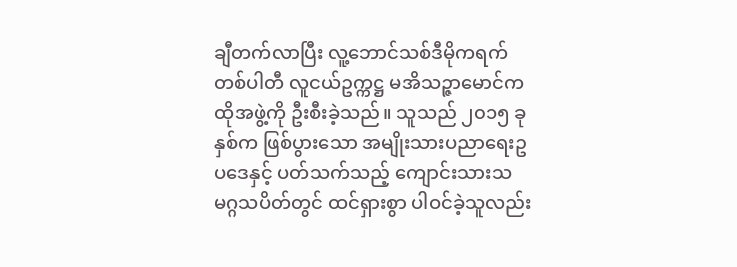ချီတက်လာပြီး လူ့ဘောင်သစ်ဒီမိုကရက်တစ်ပါတီ လူငယ်ဥက္ကဋ္ဌ မအိသဉ္ဇာမောင်က ထိုအဖွဲ့ကို ဦးစီးခဲ့သည်။ သူသည် ၂၀၁၅ ခုနှစ်က ဖြစ်ပွားသော အမျိုးသားပညာရေးဥပဒေနှင့် ပတ်သက်သည့် ကျောင်းသားသမဂ္ဂသပိတ်တွင် ထင်ရှားစွာ ပါဝင်ခဲ့သူလည်း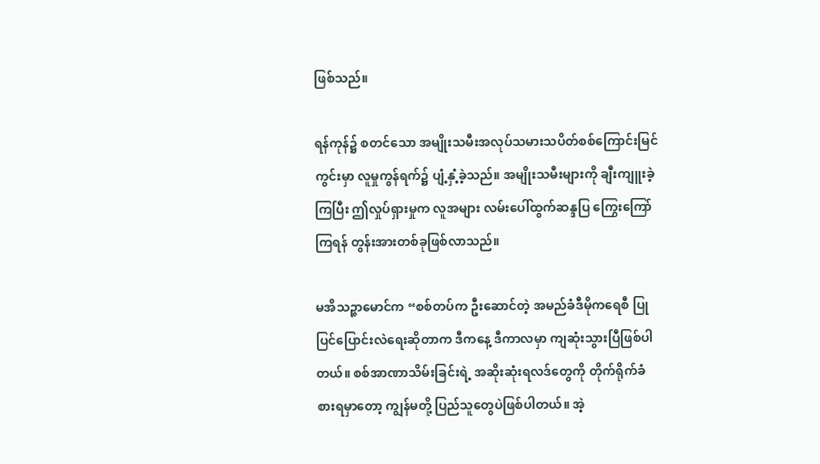ဖြစ်သည်။

ရန်ကုန်၌ စတင်သော အမျိုးသမီးအလုပ်သမားသပိတ်စစ်ကြောင်းမြင်ကွင်းမှာ လူမှုကွန်ရက်၌ ပျံ့နှံ့ခဲ့သည်။ အမျိုးသမီးများကို ချီးကျူးခဲ့ကြပြီး ဤလှုပ်ရှားမှုက လူအများ လမ်းပေါ်ထွက်ဆန္ဒပြ ကြွေးကြော်ကြရန် တွန်းအားတစ်ခုဖြစ်လာသည်။

မအိသဉ္ဇာမောင်က “စစ်တပ်က ဦးဆောင်တဲ့ အမည်ခံဒီမိုကရေစီ ပြုပြင်ပြောင်းလဲရေးဆိုတာက ဒီကနေ့ ဒီကာလမှာ ကျဆုံးသွားပြီဖြစ်ပါတယ်။ စစ်အာဏာသိမ်းခြင်းရဲ့ အဆိုးဆုံးရလဒ်တွေကို တိုက်ရိုက်ခံစားရမှာတော့ ကျွန်မတို့ ပြည်သူတွေပဲဖြစ်ပါတယ်။ အဲ့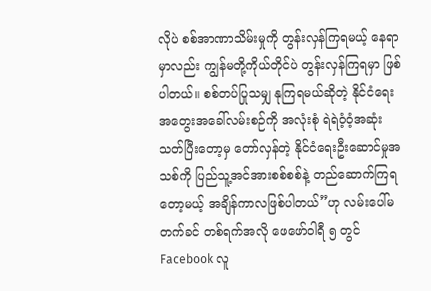လိုပဲ စစ်အာဏာသိမ်းမှုကို တွန်းလှန်ကြရမယ့် နေရာမှာလည်း ကျွန်မတို့ကိုယ်တိုင်ပဲ တွန်းလှန်ကြရမှာ ဖြစ်ပါတယ်။ စစ်တပ်ပြုသမျှ နုကြရမယ်ဆိုတဲ့ နိုင်ငံရေးအတွေးအခေါ်လမ်းစဉ်ကို အလုံးစုံ ရဲရဲဝံ့ဝံ့အဆုံးသတ်ပြီးတော့မှ တော်လှန်တဲ့ နိုင်ငံရေးဦးဆောင်မှုအသစ်ကို ပြည်သူ့အင်အားစစ်စစ်နဲ့ တည်ဆောက်ကြရတော့မယ့် အချိန်ကာလဖြစ်ပါတယ်”ဟု လမ်းပေါ်မတက်ခင် တစ်ရက်အလို ဖေဖော်ဝါရီ ၅ တွင် Facebook လူ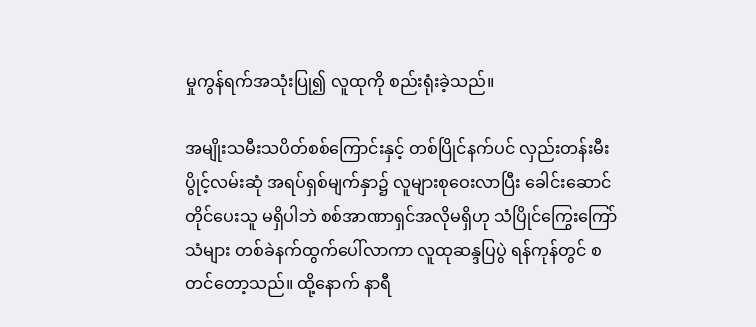မှုကွန်ရက်အသုံးပြု၍ လူထုကို စည်းရုံးခဲ့သည်။

အမျိုးသမီးသပိတ်စစ်ကြောင်းနှင့် တစ်ပြိုင်နက်ပင် လှည်းတန်းမီးပွိုင့်လမ်းဆုံ အရပ်ရှစ်မျက်နှာ၌ လူများစုဝေးလာပြီး ခေါင်းဆောင်တိုင်ပေးသူ မရှိပါဘဲ စစ်အာဏာရှင်အလိုမရှိဟု သံပြိုင်ကြွေးကြော်သံများ တစ်ခဲနက်ထွက်ပေါ်လာကာ လူထုဆန္ဒပြပွဲ ရန်ကုန်တွင် စတင်တော့သည်။ ထို့နောက် နာရီ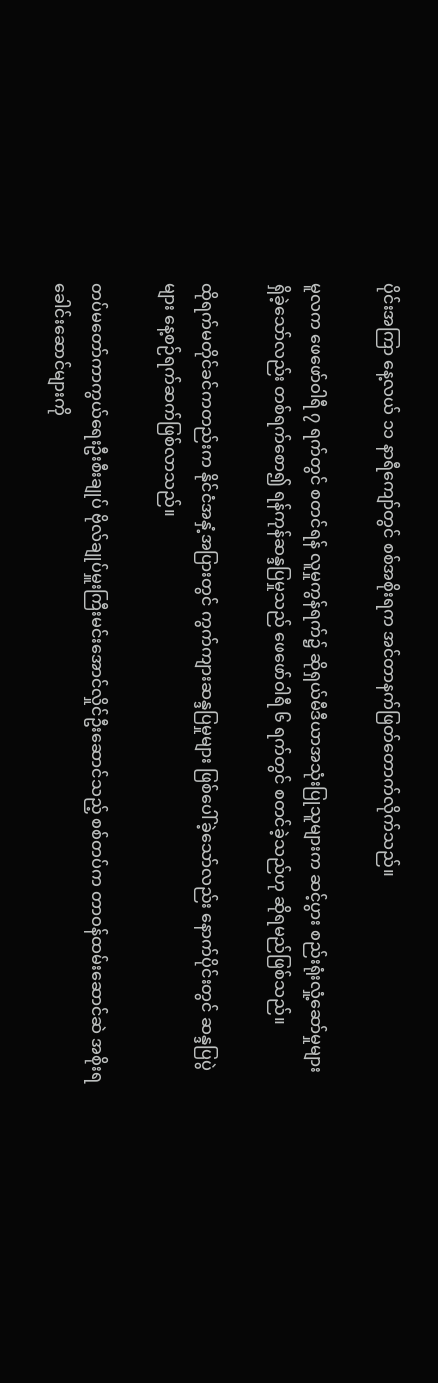ပိုင်းအကြာ နေ့လယ် ၁၁ နာရီကျော်တွင် စစ်အစိုးရက အင်တာနက်ဖြတ်တောက်လိုက်သည်။

မူလက ဖေဖော်ဝါရီ ၇ ရက်တွင် စတင်ရန် လူမှုကွန်ရက်၌ ဆိုရှယ်မီဒီယာအသုံးပြုသူများက ဆင့်ပွား စည်းရုံးလှုံ့ဆော်မှုများ ရှိခဲ့သော်လည်း တစ်ရက်စော၍ ရန်ကုန်ဆန္ဒပြမှုသည် ဖေဖော်ဝါရီ ၆ ရက်တွင် စတင်ခဲ့သည်ဟု ဆိုရမည်ဖြစ်သည်။

ထိုရက်မတိုင်ခင်ကတည်းက နိုင်ငံအနှံ့အပြားတွင် ကွက်ကျားဆန္ဒပြမှုများ ဖြစ်ပေါ်ခဲ့သော်လည်း နောက်ပိုင်းတွင် ဆန္ဒပြပွဲများ နေ့စဉ်ရက်ဆက်ဖြစ်လာသည်။

တပ်မတော်ကာကွယ်ရေးဦးစီးချုပ် ဗိုလ်ချုပ်မှူးကြီးမင်းအောင်လှိုင်ဦးဆောင်သည့် စစ်တပ်က တာဝန်ထမ်းဆောင်ဆဲ အစိုးရခေါင်းဆောင်များကို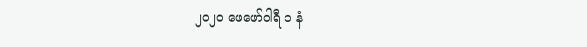၂၀၂၀ ဖေဖော်ဝါရီ ၁ နံ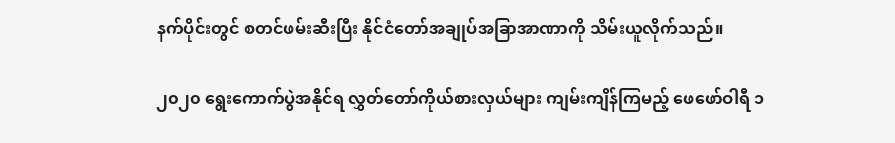နက်ပိုင်းတွင် စတင်ဖမ်းဆီးပြီး နိုင်ငံတော်အချုပ်အခြာအာဏာကို သိမ်းယူလိုက်သည်။

၂၀၂၀ ရွေးကောက်ပွဲအနိုင်ရ လွှတ်တော်ကိုယ်စားလှယ်များ ကျမ်းကျိန်ကြမည့် ဖေဖော်ဝါရီ ၁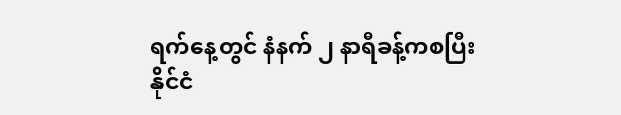ရက်နေ့တွင် နံနက် ၂ နာရီခန့်ကစပြီး နိုင်ငံ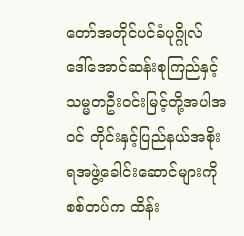တော်အတိုင်ပင်ခံပုဂ္ဂိုလ် ဒေါ်အောင်ဆန်းစုကြည်နှင့် သမ္မတဦးဝင်းမြင့်တို့အပါအဝင် တိုင်းနှင့်ပြည်နယ်အစိုးရအဖွဲ့ခေါင်းဆောင်များကို စစ်တပ်က ထိန်း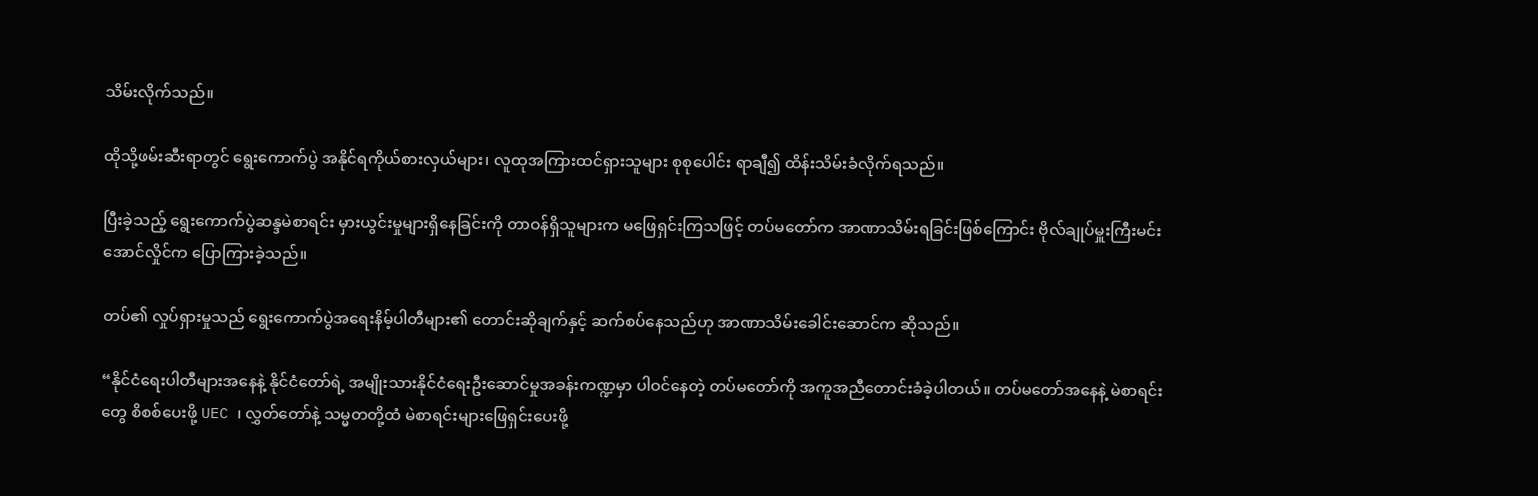သိမ်းလိုက်သည်။

ထိုသို့ဖမ်းဆီးရာတွင် ရွေးကောက်ပွဲ အနိုင်ရကိုယ်စားလှယ်များ၊ လူထုအကြားထင်ရှားသူများ စုစုပေါင်း ရာချီ၍ ထိန်းသိမ်းခံလိုက်ရသည်။

ပြီးခဲ့သည့် ရွေးကောက်ပွဲဆန္ဒမဲစာရင်း မှားယွင်းမှုများရှိနေခြင်းကို တာဝန်ရှိသူများက မဖြေရှင်းကြသဖြင့် တပ်မတော်က အာဏာသိမ်းရခြင်းဖြစ်ကြောင်း ဗိုလ်ချုပ်မှူးကြီးမင်းအောင်လှိုင်က ပြောကြားခဲ့သည်။

တပ်၏ လှုပ်ရှားမှုသည် ရွေးကောက်ပွဲအရေးနိမ့်ပါတီများ၏ တောင်းဆိုချက်နှင့် ဆက်စပ်နေသည်ဟု အာဏာသိမ်းခေါင်းဆောင်က ဆိုသည်။

“နိုင်ငံရေးပါတီများအနေနဲ့ နိုင်ငံတော်ရဲ့ အမျိုးသားနိုင်ငံရေးဦးဆောင်မှုအခန်းကဏ္ဍမှာ ပါဝင်နေတဲ့ တပ်မတော်ကို အကူအညီတောင်းခံခဲ့ပါတယ်။ တပ်မတော်အနေနဲ့ မဲစာရင်းတွေ စိစစ်ပေးဖို့ UEC ၊ လွှတ်တော်နဲ့ သမ္မတတို့ထံ မဲစာရင်းများဖြေရှင်းပေးဖို့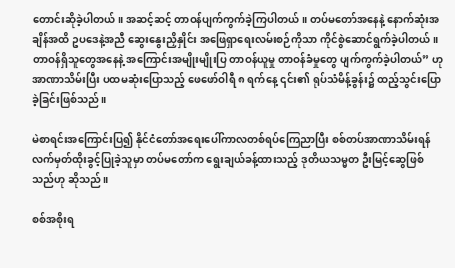တောင်းဆိုခဲ့ပါတယ်။ အဆင့်ဆင့် တာဝန်ပျက်ကွက်ခဲ့ကြပါတယ်။ တပ်မတော်အနေနဲ့ နောက်ဆုံးအချိန်အထိ ဥပဒေနဲ့အညီ ဆွေးနွေးညှိနှိုင်း အဖြေရှာရေးလမ်းစဉ်ကိုသာ ကိုင်စွဲဆောင်ရွက်ခဲ့ပါတယ်။ တာဝန်ရှိသူတွေအနေနဲ့ အကြောင်းအမျိုးမျိုးပြ တာဝန်ယူမှု တာဝန်ခံမှုတွေ ပျက်ကွက်ခဲ့ပါတယ်” ဟု အာဏာသိမ်းပြီး ပထမဆုံးပြောသည့် ဖေဖော်ဝါရီ ၈ ရက်နေ့ ၎င်း၏ ရုပ်သံမိန့်ခွန်း၌ ထည့်သွင်းပြောခဲ့ခြင်းဖြစ်သည်။

မဲစာရင်းအကြောင်းပြ၍ နိုင်ငံတော်အရေးပေါ်ကာလတစ်ရပ်ကြေညာပြီး စစ်တပ်အာဏာသိမ်းရန် လက်မှတ်ထိုးခွင့်ပြုခဲ့သူမှာ တပ်မတော်က ရွေးချယ်ခန့်ထားသည့် ဒုတိယသမ္မတ ဦးမြင့်ဆွေဖြစ်သည်ဟု ဆိုသည်။

စစ်အစိုးရ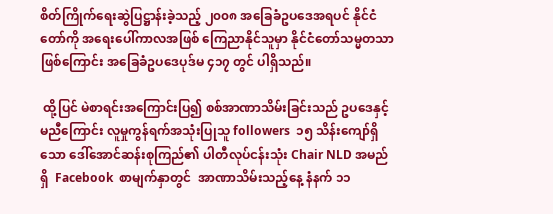စိတ်ကြိုက်ရေးဆွဲပြဋ္ဌာန်းခဲ့သည့် ၂၀၀၈ အခြေခံဥပဒေအရပင် နိုင်ငံတော်ကို အရေးပေါ်ကာလအဖြစ် ကြေညာနိုင်သူမှာ နိုင်ငံတော်သမ္မတသာဖြစ်ကြောင်း အခြေခံဥပဒေပုဒ်မ ၄၁၇ တွင် ပါရှိသည်။

 ထို့ပြင် မဲစာရင်းအကြောင်းပြ၍ စစ်အာဏာသိမ်းခြင်းသည် ဥပဒေနှင့်မညီကြောင်း လူမှုကွန်ရက်အသုံးပြုသူ followers  ၁၅ သိန်းကျော်ရှိသော ဒေါ်အောင်ဆန်းစုကြည်၏ ပါတီလုပ်ငန်းသုံး Chair NLD အမည်ရှိ  Facebook  စာမျက်နှာတွင်  အာဏာသိမ်းသည့်နေ့ နံနက် ၁၁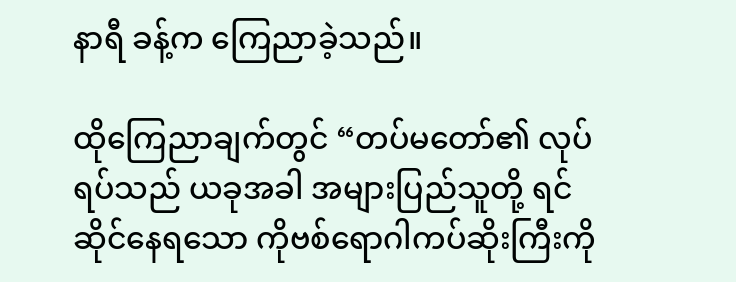နာရီ ခန့်က ကြေညာခဲ့သည်။

ထိုကြေညာချက်တွင် “တပ်မတော်၏ လုပ်ရပ်သည် ယခုအခါ အများပြည်သူတို့ ရင်ဆိုင်နေရသော ကိုဗစ်ရောဂါကပ်ဆိုးကြီးကို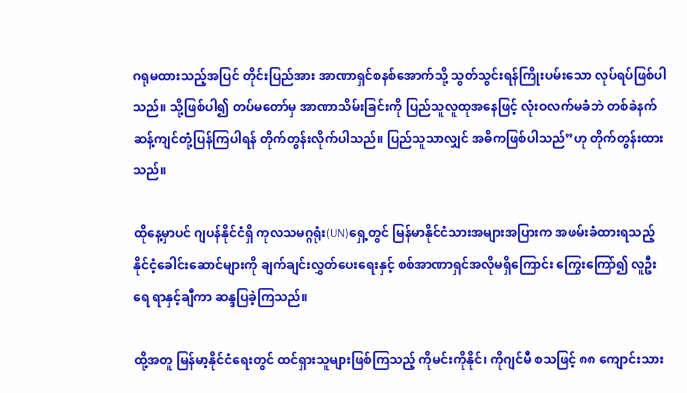ဂရုမထားသည့်အပြင် တိုင်းပြည်အား အာဏာရှင်စနစ်အောက်သို့ သွတ်သွင်းရန်ကြိုးပမ်းသော လုပ်ရပ်ဖြစ်ပါသည်။ သို့ဖြစ်ပါ၍ တပ်မတော်မှ အာဏာသိမ်းခြင်းကို ပြည်သူလူထုအနေဖြင့် လုံးဝလက်မခံဘဲ တစ်ခဲနက်ဆန့်ကျင်တုံ့ပြန်ကြပါရန် တိုက်တွန်းလိုက်ပါသည်။ ပြည်သူသာလျှင် အဓိကဖြစ်ပါသည်”ဟု တိုက်တွန်းထားသည်။

ထိုနေ့မှာပင် ဂျပန်နိုင်ငံရှိ ကုလသမဂ္ဂရုံး(UN)ရှေ့တွင် မြန်မာနိုင်ငံသားအများအပြားက အဖမ်းခံထားရသည့် နိုင်ငံ့ခေါင်းဆောင်များကို ချက်ချင်းလွှတ်ပေးရေးနှင့် စစ်အာဏာရှင်အလိုမရှိကြောင်း ကြွေးကြော်၍ လူဦးရေ ရာနှင့်ချီကာ ဆန္ဒပြခဲ့ကြသည်။

ထို့အတူ မြန်မာ့နိုင်ငံရေးတွင် ထင်ရှားသူများဖြစ်ကြသည့် ကိုမင်းကိုနိုင်၊ ကိုဂျင်မီ စသဖြင့် ၈၈ ကျောင်းသား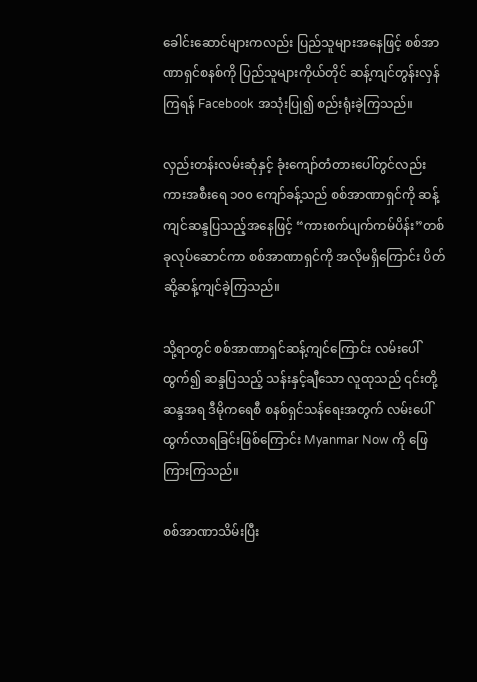ခေါင်းဆောင်များကလည်း ပြည်သူများအနေဖြင့် စစ်အာဏာရှင်စနစ်ကို ပြည်သူများကိုယ်တိုင် ဆန့်ကျင်တွန်းလှန်ကြရန် Facebook အသုံးပြု၍ စည်းရုံးခဲ့ကြသည်။

လှည်းတန်းလမ်းဆုံနှင့် ခုံးကျော်တံတားပေါ်တွင်လည်း ကားအစီးရေ ၁၀၀ ကျော်ခန့်သည် စစ်အာဏာရှင်ကို ဆန့်ကျင်ဆန္ဒပြသည့်အနေဖြင့် “ကားစက်ပျက်ကမ်ပိန်း”တစ်ခုလုပ်ဆောင်ကာ စစ်အာဏာရှင်ကို အလိုမရှိကြောင်း ပိတ်ဆို့ဆန့်ကျင်ခဲ့ကြသည်။

သို့ရာတွင် စစ်အာဏာရှင်ဆန့်ကျင်ကြောင်း လမ်းပေါ်ထွက်၍ ဆန္ဒပြသည့် သန်းနှင့်ချီသော လူထုသည် ၎င်းတို့ ဆန္ဒအရ ဒီမိုကရေစီ စနစ်ရှင်သန်ရေးအတွက် လမ်းပေါ်ထွက်လာရခြင်းဖြစ်ကြောင်း Myanmar Now ကို ဖြေကြားကြသည်။

စစ်အာဏာသိမ်းပြီး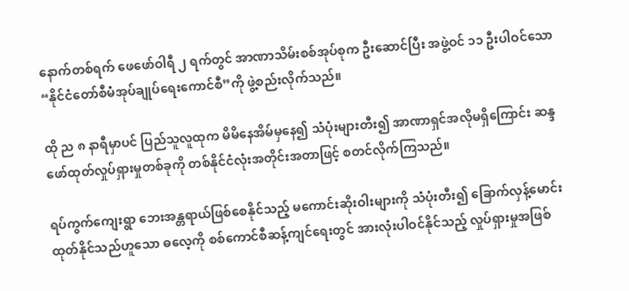နောက်တစ်ရက် ဖေဖော်ဝါရီ ၂ ရက်တွင် အာဏာသိမ်းစစ်အုပ်စုက ဦးဆောင်ပြီး အဖွဲ့ဝင် ၁၁ ဦးပါဝင်သော “နိုင်ငံတော်စီမံအုပ်ချုပ်ရေးကောင်စီ”ကို ဖွဲ့စည်းလိုက်သည်။

ထို ည ၈ နာရီမှာပင် ပြည်သူလူထုက မိမိနေအိမ်မှနေ၍ သံပုံးများတီး၍ အာဏာရှင်အလိုမရှိကြောင်း ဆန္ဒဖော်ထုတ်လှုပ်ရှားမှုတစ်ခုကို တစ်နိုင်ငံလုံးအတိုင်းအတာဖြင့် စတင်လိုက်ကြသည်။

ရပ်ကွက်ကျေးရွာ ဘေးအန္တရာယ်ဖြစ်စေနိုင်သည့် မကောင်းဆိုးဝါးများကို သံပုံးတီး၍ ခြောက်လှန့်မောင်းထုတ်နိုင်သည်ဟူသော ဓလေ့ကို စစ်ကောင်စီဆန့်ကျင်ရေးတွင် အားလုံးပါဝင်နိုင်သည့် လှုပ်ရှားမှုအဖြစ်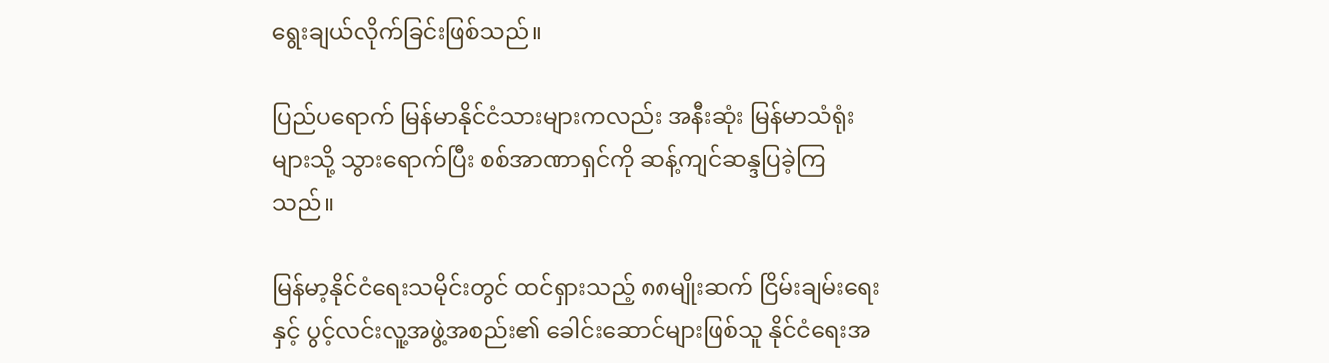ရွေးချယ်လိုက်ခြင်းဖြစ်သည်။

ပြည်ပရောက် မြန်မာနိုင်ငံသားများကလည်း အနီးဆုံး မြန်မာသံရုံးများသို့ သွားရောက်ပြီး စစ်အာဏာရှင်ကို ဆန့်ကျင်ဆန္ဒပြခဲ့ကြသည်။

မြန်မာ့နိုင်ငံရေးသမိုင်းတွင် ထင်ရှားသည့် ၈၈မျိုးဆက် ငြိမ်းချမ်းရေးနှင့် ပွင့်လင်းလူ့အဖွဲ့အစည်း၏ ခေါင်းဆောင်များဖြစ်သူ နိုင်ငံရေးအ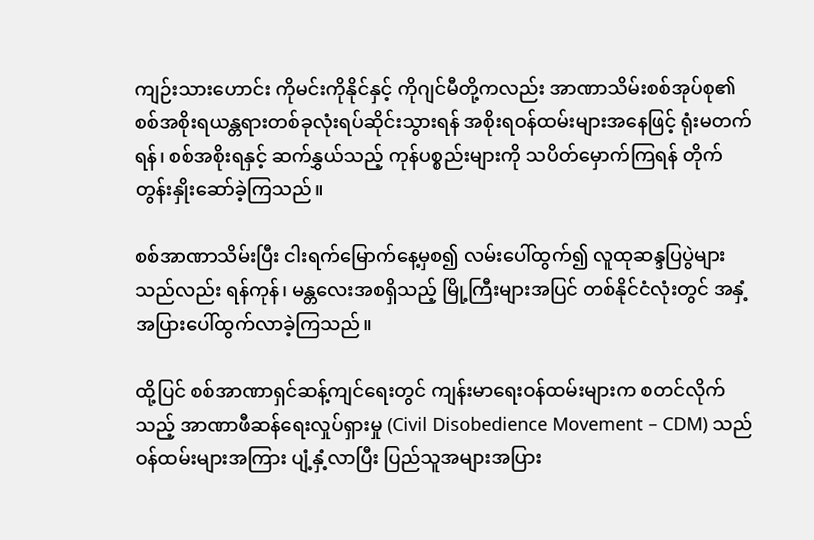ကျဉ်းသားဟောင်း ကိုမင်းကိုနိုင်နှင့် ကိုဂျင်မီတို့ကလည်း အာဏာသိမ်းစစ်အုပ်စု၏ စစ်အစိုးရယန္တရားတစ်ခုလုံးရပ်ဆိုင်းသွားရန် အစိုးရဝန်ထမ်းများအနေဖြင့် ရုံးမတက်ရန်၊ စစ်အစိုးရနှင့် ဆက်နွှယ်သည့် ကုန်ပစ္စည်းများကို သပိတ်မှောက်ကြရန် တိုက်တွန်းနှိုးဆော်ခဲ့ကြသည်။

စစ်အာဏာသိမ်းပြီး ငါးရက်မြောက်နေ့မှစ၍ လမ်းပေါ်ထွက်၍ လူထုဆန္ဒပြပွဲများသည်လည်း ရန်ကုန်၊ မန္တလေးအစရှိသည့် မြို့ကြီးများအပြင် တစ်နိုင်ငံလုံးတွင် အနှံ့အပြားပေါ်ထွက်လာခဲ့ကြသည်။

ထို့ပြင် စစ်အာဏာရှင်ဆန့်ကျင်ရေးတွင် ကျန်းမာရေးဝန်ထမ်းများက စတင်လိုက်သည့် အာဏာဖီဆန်ရေးလှုပ်ရှားမှု (Civil Disobedience Movement – CDM) သည် ဝန်ထမ်းများအကြား ပျံ့နှံ့လာပြီး ပြည်သူအများအပြား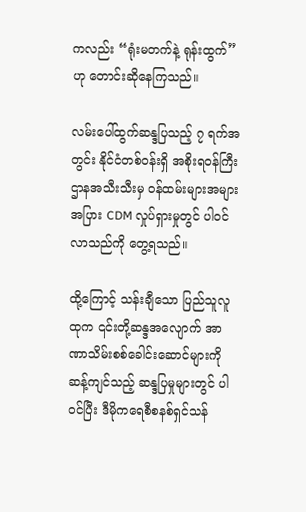ကလည်း “ရုံးမတက်နဲ့ ရုန်းထွက်” ဟု တောင်းဆိုနေကြသည်။

လမ်းပေါ်ထွက်ဆန္ဒပြသည့် ၇ ရက်အတွင်း နိုင်ငံတစ်ဝန်းရှိ အစိုးရဝန်ကြီးဌာနအသီးသီးမှ ဝန်ထမ်းများအများအပြား CDM လှုပ်ရှားမှုတွင် ပါဝင်လာသည်ကို တွေ့ရသည်။

ထို့ကြောင့် သန်းချီသော ပြည်သူလူထုက ၎င်းတို့ဆန္ဒအလျောက် အာဏာသိမ်းစစ်ခေါင်းဆောင်များကို ဆန့်ကျင်သည့် ဆန္ဒပြမှုများတွင် ပါဝင်ပြီး ဒီမိုကရေစီစနစ်ရှင်သန်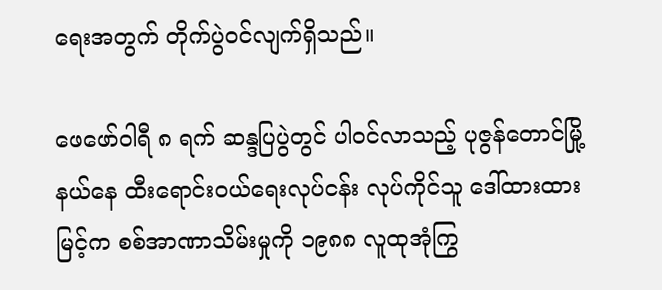ရေးအတွက် တိုက်ပွဲဝင်လျက်ရှိသည်။

ဖေဖော်ဝါရီ ၈ ရက် ဆန္ဒပြပွဲတွင် ပါဝင်လာသည့် ပုဇွန်တောင်မြို့နယ်နေ ထီးရောင်းဝယ်ရေးလုပ်ငန်း လုပ်ကိုင်သူ ဒေါ်ထားထားမြင့်က စစ်အာဏာသိမ်းမှုကို ၁၉၈၈ လူထုအုံကြွ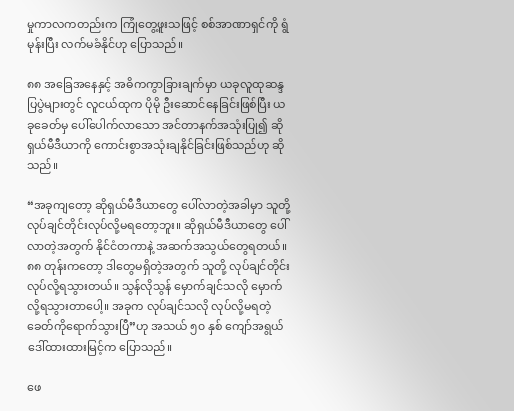မှုကာလကတည်းက ကြုံတွေ့ဖူးသဖြင့် စစ်အာဏာရှင်ကို ရွံမုန်းပြီး လက်မခံနိုင်ဟု ပြောသည်။

၈၈ အခြေအနေနှင့် အဓိကကွာခြားချက်မှာ ယခုလူထုဆန္ဒပြပွဲများတွင် လူငယ်ထုက ပိုမို ဦးဆောင်နေခြင်းဖြစ်ပြီး ယခုခေတ်မှ ပေါ်ပေါက်လာသော အင်တာနက်အသုံးပြု၍ ဆိုရှယ်မီဒီယာကို ကောင်းစွာအသုံးချနိုင်ခြင်းဖြစ်သည်ဟု ဆိုသည်။

“အခုကျတော့ ဆိုရှယ်မီဒီယာတွေ ပေါ်လာတဲ့အခါမှာ သူတို့ လုပ်ချင်တိုင်းလုပ်လို့မရတော့ဘူး။ ဆိုရှယ်မီဒီယာတွေ ပေါ်လာတဲ့အတွက်‌ နိုင်ငံတကာနဲ့ အဆက်အသွယ်တွေရတယ်။ ၈၈ တုန်းကတော့ ဒါတွေမရှိတဲ့အတွက် သူတို့ လုပ်ချင်တိုင်းလုပ်လို့ရသွားတယ်။ သွန်လိုသွန် မှောက်ချင်သလို မှောက်လို့ရသွားတာပေါ့။ အခုက လုပ်ချင်သလို လုပ်လို့မရတဲ့ ခေတ်ကိုရောက်သွားပြီ”ဟု အသယ် ၅၀ နှစ် ကျော်အရွယ် ဒေါ်ထားထားမြင့်က ပြောသည်။

ဖေ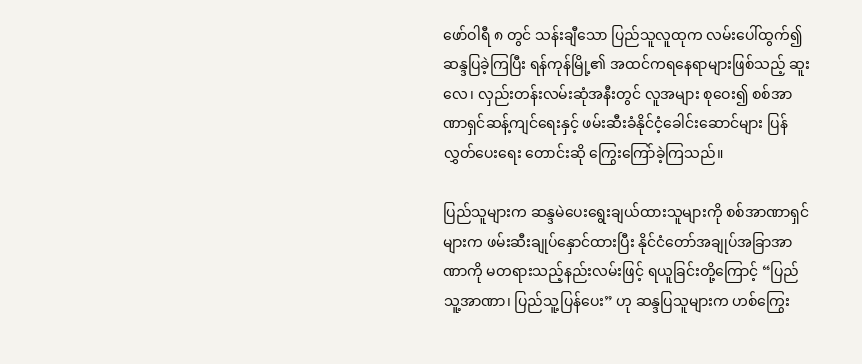ဖော်ဝါရီ ၈ တွင် သန်းချီသော ပြည်သူလူထုက လမ်းပေါ်ထွက်၍ ဆန္ဒပြခဲ့ကြပြီး ရန်ကုန်မြို့၏ အထင်ကရနေရာများဖြစ်သည့် ဆူးလေ၊ လှည်းတန်းလမ်းဆုံအနီးတွင် လူအများ စု‌ဝေး၍ စစ်အာဏာရှင်ဆန့်ကျင်ရေးနှင့် ဖမ်းဆီးခံနိုင်ငံ့ခေါင်းဆောင်များ ပြန်လွှတ်ပေးရေး တောင်းဆို ကြွေးကြော်ခဲ့ကြသည်။

ပြည်သူများက ဆန္ဒမဲပေးရွေးချယ်ထားသူများကို စစ်အာဏာရှင်များက ဖမ်းဆီးချုပ်နှောင်ထားပြီး နိုင်ငံတော်အချုပ်အခြာအာဏာကို မတရားသည့်နည်းလမ်းဖြင့် ရယူခြင်းတို့ကြောင့် “ပြည်သူ့အာဏာ၊ ပြည်သူ့ပြန်ပေး” ဟု ဆန္ဒပြသူများက ဟစ်ကြွေး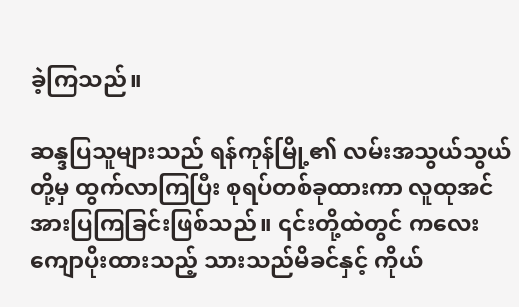ခဲ့ကြသည်။

ဆန္ဒပြသူများသည် ရန်ကုန်မြို့၏ လမ်းအသွယ်သွယ်တို့မှ ထွက်လာကြပြီး စုရပ်တစ်ခုထားကာ လူထုအင်အားပြကြခြင်းဖြစ်သည်။ ၎င်းတို့ထဲတွင် ကလေးကျောပိုးထားသည့် သားသည်မိခင်နှင့် ကိုယ်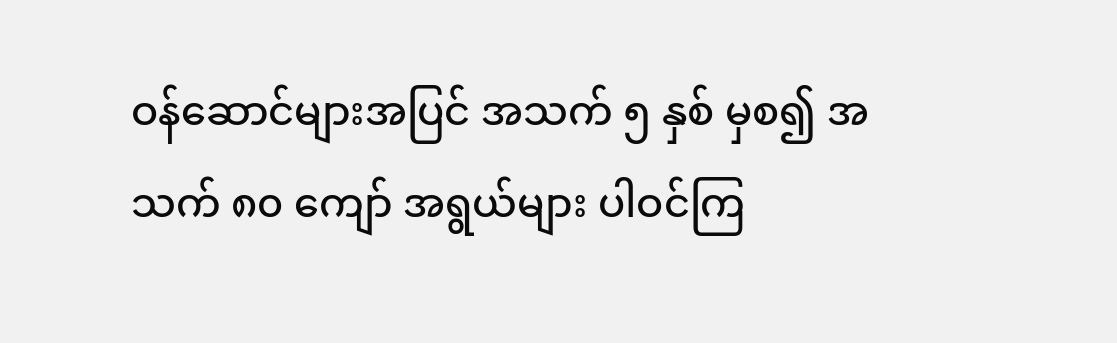ဝန်ဆောင်များအပြင် အသက် ၅ နှစ် မှစ၍ အသက် ၈၀ ကျော် အရွယ်များ ပါဝင်ကြ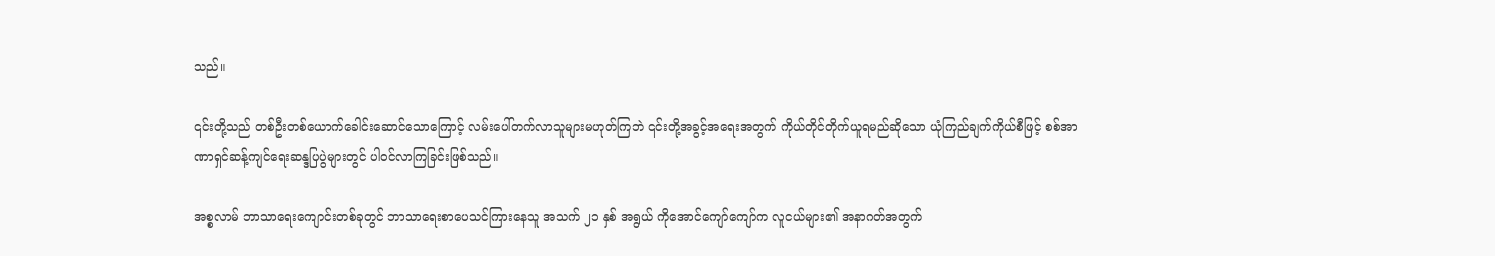သည်။

၎င်းတို့သည် တစ်ဦးတစ်ယောက်ခေါင်းဆောင်သောကြောင့် လမ်းပေါ်တက်လာသူများမဟုတ်ကြဘဲ ၎င်းတို့အခွင့်အရေးအတွက် ကိုယ်တိုင်တိုက်ယူရမည်ဆိုသော ယုံကြည်ချက်ကိုယ်စီဖြင့် စစ်အာဏာရှင်ဆန့်ကျင်ရေးဆန္ဒပြပွဲများတွင် ပါဝင်လာကြခြင်းဖြစ်သည်။

အစ္စလာမ် ဘာသာရေးကျောင်းတစ်ခုတွင် ဘာသာရေးစာပေသင်ကြားနေသူ အသက် ၂၁ နှစ် အရွယ် ကိုအောင်ကျော်ကျော်က လူငယ်များ၏ အနာဂတ်အတွက်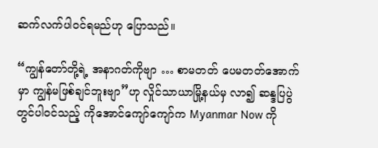ဆက်လက်ပါဝင်ရမည်ဟု ပြောသည်။

“ကျွန်တော်တို့ရဲ့ အနာဂတ်ကိုဗျာ … စာမတတ် ပေမတတ်အောက်မှာ ကျွန်မဖြစ်ချင်ဘူးဗျာ”ဟု လှိုင်သာယာမြို့နယ်မှ လာ၍ ဆန္ဒပြပွဲတွင်ပါဝင်သည့် ကိုအောင်ကျော်ကျော်က Myanmar Now ကို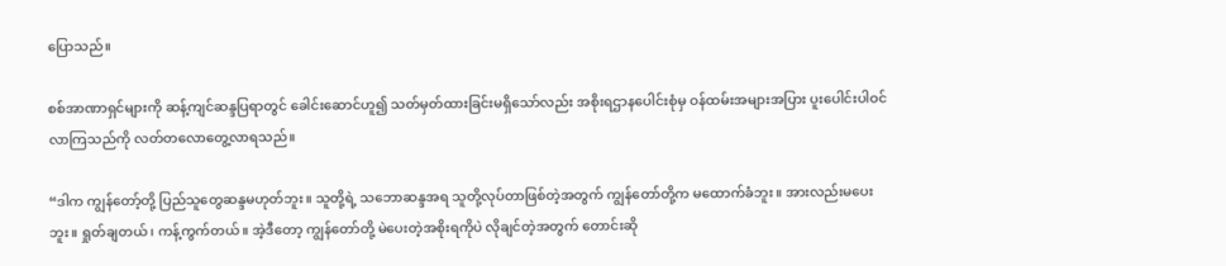ပြောသည်။

စစ်အာဏာရှင်များကို ဆန့်ကျင်ဆန္ဒပြရာတွင် ခေါင်းဆောင်ဟူ၍ သတ်မှတ်ထားခြင်းမရှိသော်လည်း အစိုးရဌာနပေါင်းစုံမှ ဝန်ထမ်းအများအပြား ပူးပေါင်းပါဝင်လာကြသည်ကို လတ်တလောတွေ့လာရသည်။

“ဒါက ကျွန်တော့်တို့ ပြည်သူတွေဆန္ဒမဟုတ်ဘူး။ သူတို့ရဲ့ သဘောဆန္ဒအရ သူတို့လုပ်တာဖြစ်တဲ့အတွက် ကျွန်တော်တို့က မထောက်ခံဘူး။ အားလည်းမပေးဘူး။ ရှုတ်ချတယ်၊ ကန့်ကွက်တယ်။ အဲ့ဒီတော့ ကျွန်တော်တို့ မဲပေးတဲ့အစိုးရကိုပဲ လိုချင်တဲ့အတွက် တောင်းဆို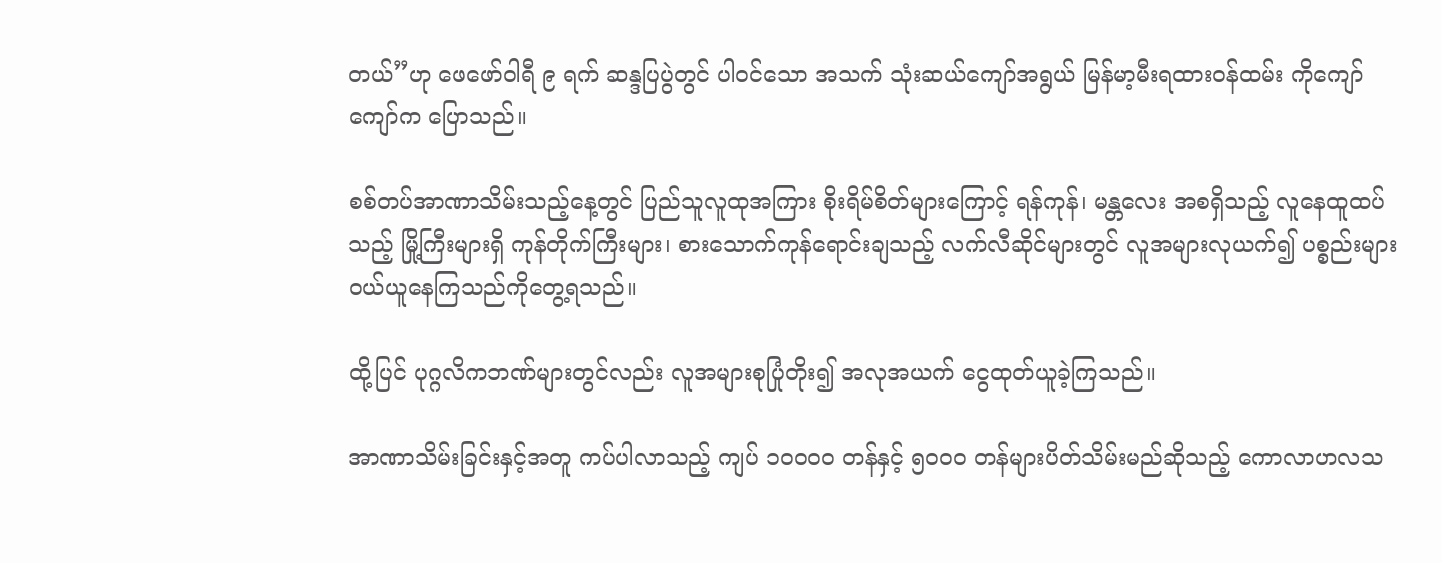တယ်”ဟု ဖေဖော်ဝါရီ ၉ ရက် ဆန္ဒပြပွဲတွင် ပါဝင်သော အသက် သုံးဆယ်ကျော်အရွယ် မြန်မာ့မီးရထားဝန်ထမ်း ကိုကျော်ကျော်က ပြောသည်။

စစ်တပ်အာဏာသိမ်းသည့်နေ့တွင် ပြည်သူလူထုအကြား စိုးရိမ်စိတ်များကြောင့် ရန်ကုန်၊ မန္တလေး အစရှိသည့် လူနေထူထပ်သည့် မြို့ကြီးများရှိ ကုန်တိုက်ကြီးများ၊ စားသောက်ကုန်ရောင်းချသည့် လက်လီဆိုင်များတွင် လူအများလုယက်၍ ပစ္စည်းများ ဝယ်ယူနေကြသည်ကိုတွေ့ရသည်။

ထို့ပြင် ပုဂ္ဂလိကဘဏ်များတွင်လည်း လူအများစုပြုံတိုး၍ အလုအယက် ငွေထုတ်ယူခဲ့ကြသည်။

အာဏာသိမ်းခြင်းနှင့်အတူ ကပ်ပါလာသည့် ကျပ် ၁၀၀၀၀ တန်နှင့် ၅၀၀၀ တန်များပိတ်သိမ်းမည်ဆိုသည့် ကောလာဟလသ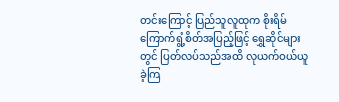တင်းကြောင့် ပြည်သူလူထုက စိုးရိမ်ကြောက်ရွံ့စိတ်အပြည့်ဖြင့် ရွှေဆိုင်များတွင် ပြတ်လပ်သည်အထိ လုယက်ဝယ်ယူခဲ့ကြ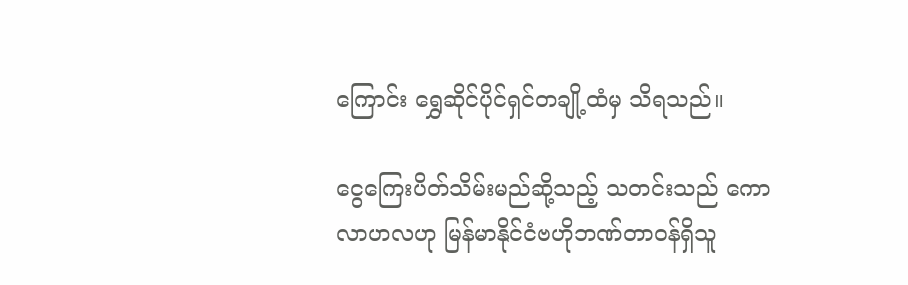ကြောင်း ရွှေဆိုင်ပိုင်ရှင်တချို့ထံမှ သိရသည်။

ငွေကြေးပိတ်သိမ်းမည်ဆို့သည့် သတင်းသည် ကောလာဟလဟု မြန်မာနိုင်ငံဗဟိုဘဏ်တာဝန်ရှိသူ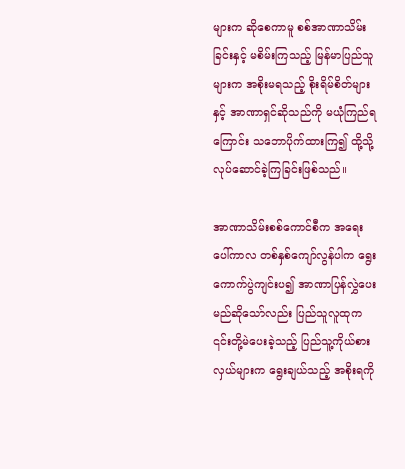များက ဆိုစေကာမူ စစ်အာဏာသိမ်းခြင်းနှင့် မစိမ်းကြသည့် မြန်မာပြည်သူများက အစိုးမရသည့် စိုးရိမ်စိတ်များနှင့် အာဏာရှင်ဆိုသည်ကို မယုံကြည်ရကြောင်း သဘောပိုက်ထားကြ၍ ထို့သို့လုပ်ဆောင်ခဲ့ကြခြင်းဖြစ်သည်။

အာဏာသိမ်းစစ်ကောင်စီက အရေးပေါ်ကာလ တစ်နှစ်ကျော်လွန်ပါက ရွေးကောက်ပွဲကျင်းပ၍ အာဏာပြန်လွှဲပေးမည်ဆိုသော်လည်း ပြည်သူလူထုက ၎င်းတို့မဲပေးခဲ့သည့် ပြည်သူ့ကိုယ်စားလှယ်များက ရွေးချယ်သည့် အစိုးရကို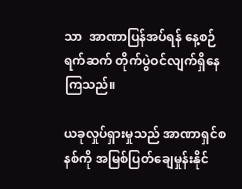သာ  အာဏာပြန်အပ်ရန် နေ့စဉ်ရက်ဆက် တိုက်ပွဲဝင်လျက်ရှိနေကြသည်။

ယခုလှုပ်ရှားမှုသည် အာဏာရှင်စနစ်ကို အမြစ်ပြတ်ချေမှုန်းနိုင်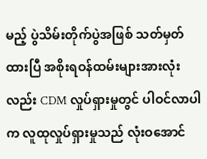မည့် ပွဲသိမ်းတိုက်ပွဲအဖြစ် သတ်မှတ်ထားပြီ အစိုးရဝန်ထမ်းများအားလုံးလည်း CDM လှုပ်ရှားမှုတွင် ပါဝင်လာပါက လူထုလှုပ်ရှားမှုသည် လုံးဝအောင်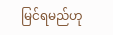မြင်ရမည်ဟု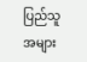ပြည်သူအများ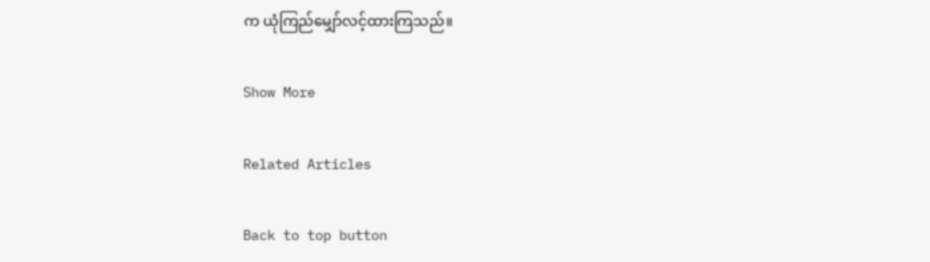က ယုံကြည်မျှော်လင့်ထားကြသည်။

Show More

Related Articles

Back to top button